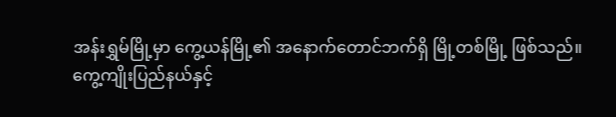အန်းရွှမ်မြို့မှာ ကွေ့ယန်မြို့၏ အနောက်တောင်ဘက်ရှိ မြို့တစ်မြို့ ဖြစ်သည်။
ကွေ့ကျိုးပြည်နယ်နှင့်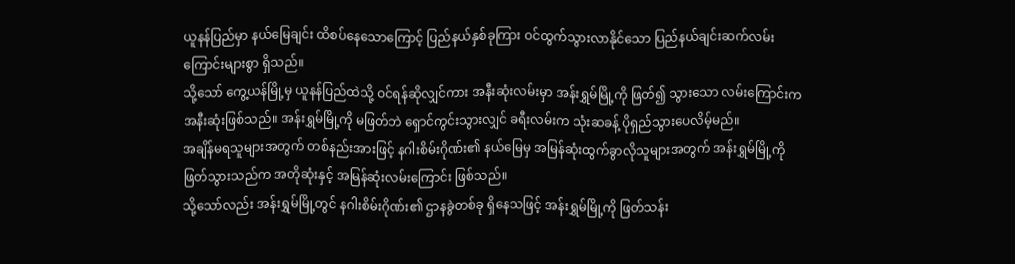ယူနန်ပြည်မှာ နယ်မြေချင်း ထိစပ်နေသောကြောင့် ပြည်နယ်နှစ်ခုကြား ဝင်ထွက်သွားလာနိုင်သော ပြည်နယ်ချင်းဆက်လမ်းကြောင်းများစွာ ရှိသည်။
သို့သော် ကွေ့ယန်မြို့မှ ယူနန်ပြည်ထဲသို့ ဝင်ရန်ဆိုလျှင်ကား အနီးဆုံးလမ်းမှာ အန်းရွှမ်မြို့ကို ဖြတ်၍ သွားသော လမ်းကြောင်းက အနီးဆုံးဖြစ်သည်။ အန်းရွှမ်မြို့ကို မဖြတ်ဘဲ ရှောင်ကွင်းသွားလျှင် ခရီးလမ်းက သုံးဆခန့် ပိုရှည်သွားပေလိမ့်မည်။
အချိန်မရသူများအတွက် တစ်နည်းအားဖြင့် နဂါးစိမ်းဂိုဏ်း၏ နယ်မြေမှ အမြန်ဆုံးထွက်ခွာလိုသူများအတွက် အန်းရွှမ်မြို့ကို ဖြတ်သွားသည်က အတိုဆုံးနှင့် အမြန်ဆုံးလမ်းကြောင်း ဖြစ်သည်။
သို့သော်လည်း အန်းရွှမ်မြို့တွင် နဂါးစိမ်းဂိုဏ်း၏ ဌာနခွဲတစ်ခု ရှိနေသဖြင့် အန်းရွှမ်မြို့ကို ဖြတ်သန်း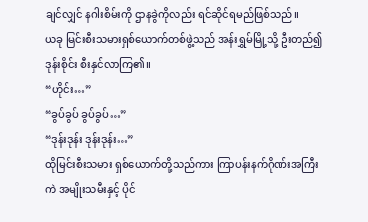ချင်လျှင် နဂါးစိမ်းကို ဌာနခွဲကိုလည်း ရင်ဆိုင်ရမည်ဖြစ်သည်။
ယခု မြင်းစီးသမားရှစ်ယောက်တစ်ဖွဲ့သည် အန်းရွှမ်မြို့သို့ ဦးတည်၍ ဒုန်းစိုင်း စီးနှင်လာကြ၏။
“ဟိုင်း…”
“ခွပ်ခွပ် ခွပ်ခွပ်…”
“ဒုန်းဒုန်း ဒုန်းဒုန်း…”
ထိုမြင်းစီးသမား ရှစ်ယောက်တို့သည်ကား ကြာပန်းနက်ဂိုဏ်းအကြီးကဲ အမျိုးသမီးနှင့် ပိုင်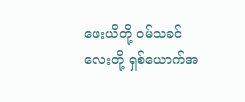ဖေးယိတို့ ဝမ်သခင်လေးတို့ ရှစ်ယောက်အ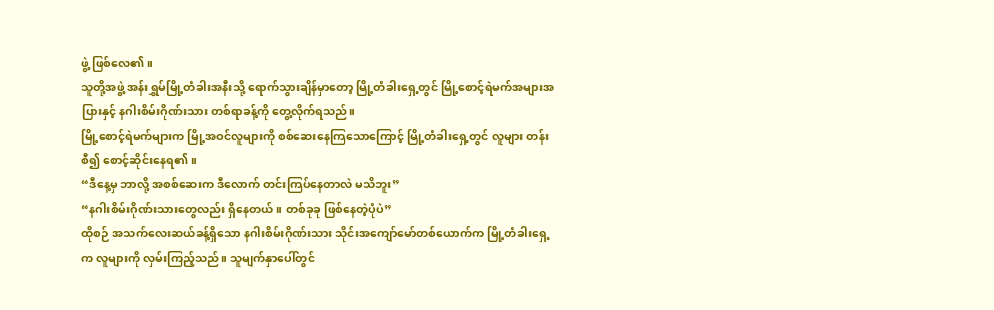ဖွဲ့ ဖြစ်လေ၏။
သူတို့အဖွဲ့ အန်းရွှမ်မြို့တံခါးအနီးသို့ ရောက်သွားချိန်မှာတော့ မြို့တံခါးရှေ့တွင် မြို့စောင့်ရဲမက်အများအပြားနှင့် နဂါးစိမ်းဂိုဏ်းသား တစ်ရာခန့်ကို တွေ့လိုက်ရသည်။
မြို့စောင့်ရဲမက်များက မြို့အဝင်လူများကို စစ်ဆေးနေကြသောကြောင့် မြို့တံခါးရှေ့တွင် လူများ တန်းစီ၍ စောင့်ဆိုင်းနေရ၏။
“ဒီနေ့မှ ဘာလို့ အစစ်ဆေးက ဒီလောက် တင်းကြပ်နေတာလဲ မသိဘူး”
“နဂါးစိမ်းဂိုဏ်းသားတွေလည်း ရှိနေတယ်။ တစ်ခုခု ဖြစ်နေတဲ့ပုံပဲ”
ထိုစဉ် အသက်လေးဆယ်ခန့်ရှိသော နဂါးစိမ်းဂိုဏ်းသား သိုင်းအကျော်မော်တစ်ယောက်က မြို့တံခါးရှေ့က လူများကို လှမ်းကြည့်သည်။ သူမျက်နှာပေါ်တွင်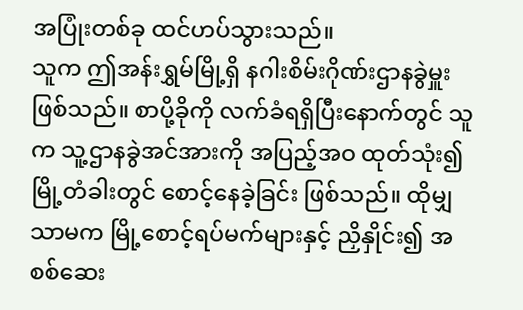အပြုံးတစ်ခု ထင်ဟပ်သွားသည်။
သူက ဤအန်းရွှမ်မြို့ရှိ နဂါးစိမ်းဂိုဏ်းဌာနခွဲမှူး ဖြစ်သည်။ စာပို့ခိုကို လက်ခံရရှိပြီးနောက်တွင် သူက သူ့ဌာနခွဲအင်အားကို အပြည့်အဝ ထုတ်သုံး၍ မြို့တံခါးတွင် စောင့်နေခဲ့ခြင်း ဖြစ်သည်။ ထိုမျှသာမက မြို့စောင့်ရပ်မက်များနှင့် ညှိနှိုင်း၍ အစစ်ဆေး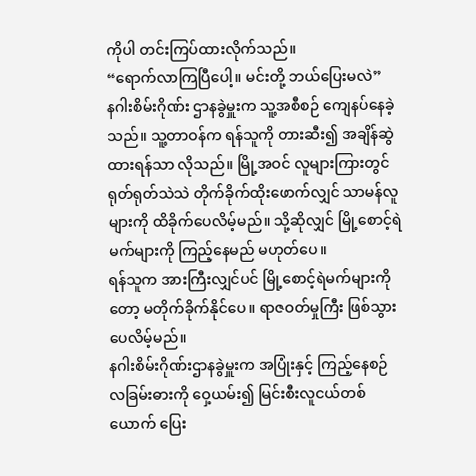ကိုပါ တင်းကြပ်ထားလိုက်သည်။
“ရောက်လာကြပြီပေါ့။ မင်းတို့ ဘယ်ပြေးမလဲ”
နဂါးစိမ်းဂိုဏ်း ဌာနခွဲမှူးက သူ့အစီစဉ် ကျေနပ်နေခဲ့သည်။ သူ့တာဝန်က ရန်သူကို တားဆီး၍ အချိန်ဆွဲထားရန်သာ လိုသည်။ မြို့အဝင် လူများကြားတွင် ရုတ်ရုတ်သဲသဲ တိုက်ခိုက်ထိုးဖောက်လျှင် သာမန်လူများကို ထိခိုက်ပေလိမ့်မည်။ သို့ဆိုလျှင် မြို့စောင့်ရဲမက်များကို ကြည့်နေမည် မဟုတ်ပေ။
ရန်သူက အားကြီးလျှင်ပင် မြို့စောင့်ရဲမက်များကိုတော့ မတိုက်ခိုက်နိုင်ပေ။ ရာဇဝတ်မှုကြီး ဖြစ်သွားပေလိမ့်မည်။
နဂါးစိမ်းဂိုဏ်းဌာနခွဲမှူးက အပြုံးနှင့် ကြည့်နေစဉ် လခြမ်းဓားကို ဝှေ့ယမ်း၍ မြင်းစီးလူငယ်တစ်ယောက် ပြေး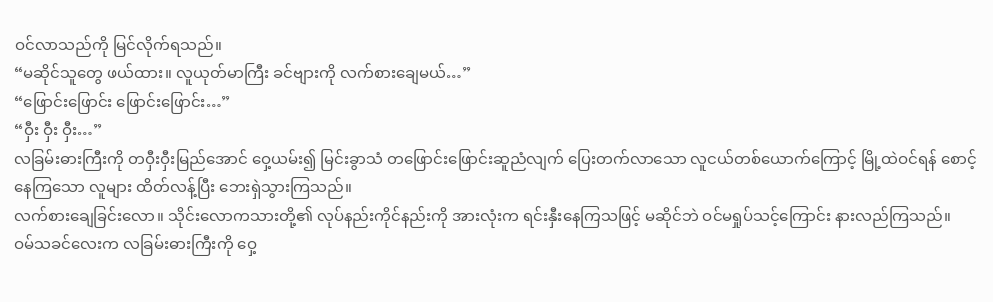ဝင်လာသည်ကို မြင်လိုက်ရသည်။
“မဆိုင်သူတွေ ဖယ်ထား။ လူယုတ်မာကြီး ခင်ဗျားကို လက်စားချေမယ်…”
“ဖြောင်းဖြောင်း ဖြောင်းဖြောင်း…”
“ဝှီး ဝှီး ဝှီး…”
လခြမ်းဓားကြီးကို တဝှီးဝှီးမြည်အောင် ဝှေ့ယမ်း၍ မြင်းခွာသံ တဖြောင်းဖြောင်းဆူညံလျက် ပြေးတက်လာသော လူငယ်တစ်ယောက်ကြောင့် မြို့ထဲဝင်ရန် စောင့်နေကြသော လူများ ထိတ်လန့်ပြီး ဘေးရှဲသွားကြသည်။
လက်စားချေခြင်းလော။ သိုင်းလောကသားတို့၏ လုပ်နည်းကိုင်နည်းကို အားလုံးက ရင်းနှီးနေကြသဖြင့် မဆိုင်ဘဲ ဝင်မရှုပ်သင့်ကြောင်း နားလည်ကြသည်။
ဝမ်သခင်လေးက လခြမ်းဓားကြီးကို ဝှေ့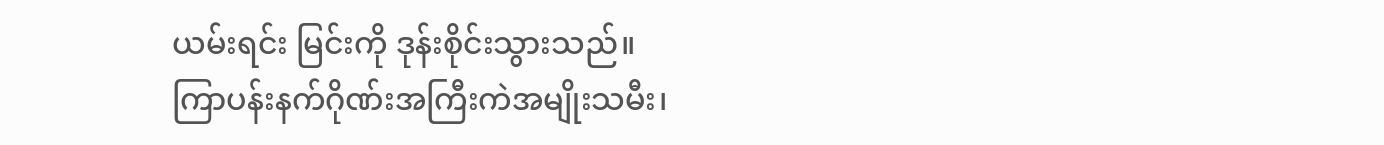ယမ်းရင်း မြင်းကို ဒုန်းစိုင်းသွားသည်။
ကြာပန်းနက်ဂိုဏ်းအကြီးကဲအမျိုးသမီး၊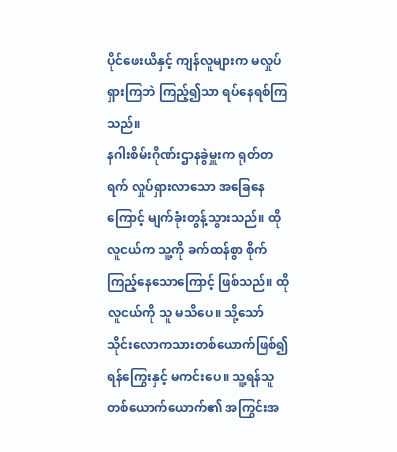ပိုင်ဖေးယိနှင့် ကျန်လူများက မလှုပ်ရှားကြဘဲ ကြည့်၍သာ ရပ်နေရစ်ကြသည်။
နဂါးစိမ်းဂိုဏ်းဌာနခွဲမှူးက ရုတ်တရက် လှုပ်ရှားလာသော အခြေနေကြောင့် မျက်ခုံးတွန့်သွားသည်။ ထိုလူငယ်က သူ့ကို ခက်ထန်စွာ စိုက်ကြည့်နေသောကြောင့် ဖြစ်သည်။ ထိုလူငယ်ကို သူ မသိပေ။ သို့သော် သိုင်းလောကသားတစ်ယောက်ဖြစ်၍ ရန်ကြွေးနှင့် မကင်းပေ။ သူ့ရန်သူတစ်ယောက်ယောက်၏ အကြွင်းအ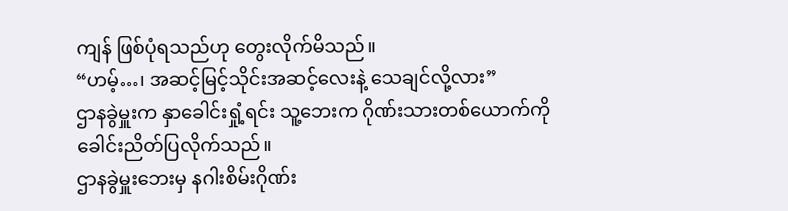ကျန် ဖြစ်ပုံရသည်ဟု တွေးလိုက်မိသည်။
“ဟမ့်…၊ အဆင့်မြင့်သိုင်းအဆင့်လေးနဲ့ သေချင်လို့လား”
ဌာနခွဲမှူးက နှာခေါင်းရှုံ့ရင်း သူ့ဘေးက ဂိုဏ်းသားတစ်ယောက်ကို ခေါင်းညိတ်ပြလိုက်သည်။
ဌာနခွဲမှူးဘေးမှ နဂါးစိမ်းဂိုဏ်း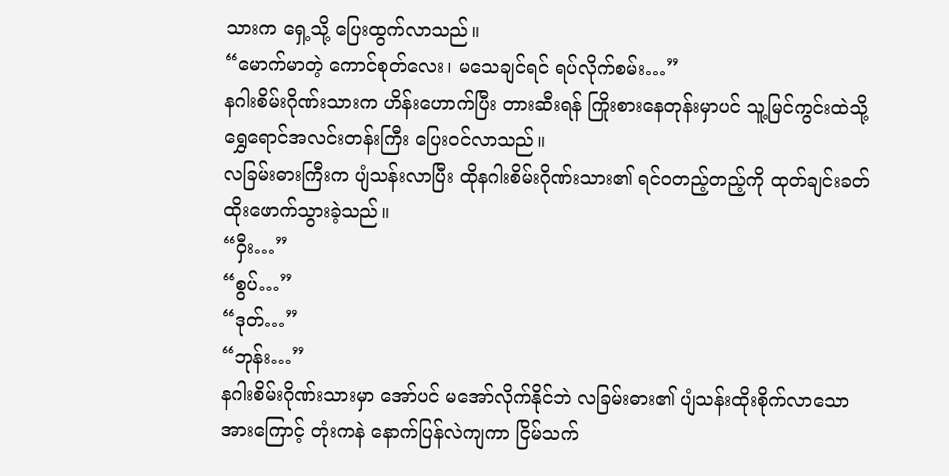သားက ရှေ့သို့ ပြေးထွက်လာသည်။
“မောက်မာတဲ့ ကောင်စုတ်လေး၊ မသေချင်ရင် ရပ်လိုက်စမ်း…”
နဂါးစိမ်းဂိုဏ်းသားက ဟိန်းဟောက်ပြီး တားဆီးရန် ကြိုးစားနေတုန်းမှာပင် သူ့မြင်ကွင်းထဲသို့ ရွှေရောင်အလင်းတန်းကြီး ပြေးဝင်လာသည်။
လခြမ်းဓားကြီးက ပျံသန်းလာပြီး ထိုနဂါးစိမ်းဂိုဏ်းသား၏ ရင်ဝတည့်တည့်ကို ထုတ်ချင်းခတ် ထိုးဖောက်သွားခဲ့သည်။
“ဝှီး…”
“စွပ်…”
“ဒုတ်…”
“ဘုန်း…”
နဂါးစိမ်းဂိုဏ်းသားမှာ အော်ပင် မအော်လိုက်နိုင်ဘဲ လခြမ်းဓား၏ ပျံသန်းထိုးစိုက်လာသော အားကြောင့် တုံးကနဲ နောက်ပြန်လဲကျကာ ငြိမ်သက်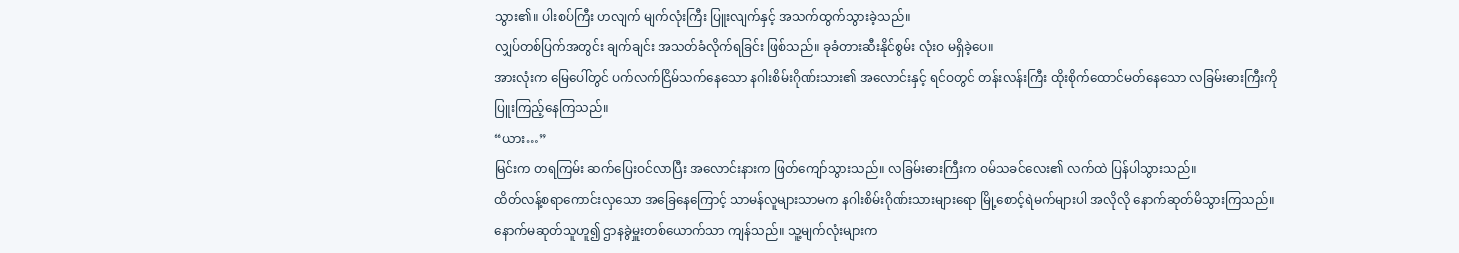သွား၏။ ပါးစပ်ကြီး ဟလျက် မျက်လုံးကြီး ပြူးလျက်နှင့် အသက်ထွက်သွားခဲ့သည်။
လျှပ်တစ်ပြက်အတွင်း ချက်ချင်း အသတ်ခံလိုက်ရခြင်း ဖြစ်သည်။ ခုခံတားဆီးနိုင်စွမ်း လုံးဝ မရှိခဲ့ပေ။
အားလုံးက မြေပေါ်တွင် ပက်လက်ငြိမ်သက်နေသော နဂါးစိမ်းဂိုဏ်းသား၏ အလောင်းနှင့် ရင်ဝတွင် တန်းလန်းကြီး ထိုးစိုက်ထောင်မတ်နေသော လခြမ်းဓားကြီးကို ပြူးကြည့်နေကြသည်။
“ယား…”
မြင်းက တရကြမ်း ဆက်ပြေးဝင်လာပြီး အလောင်းနားက ဖြတ်ကျော်သွားသည်။ လခြမ်းဓားကြီးက ဝမ်သခင်လေး၏ လက်ထဲ ပြန်ပါသွားသည်။
ထိတ်လန့်စရာကောင်းလှသော အခြေနေကြောင့် သာမန်လူများသာမက နဂါးစိမ်းဂိုဏ်းသားများရော မြို့စောင့်ရဲမက်များပါ အလိုလို နောက်ဆုတ်မိသွားကြသည်။
နောက်မဆုတ်သူဟူ၍ ဌာနခွဲမှူးတစ်ယောက်သာ ကျန်သည်။ သူ့မျက်လုံးများက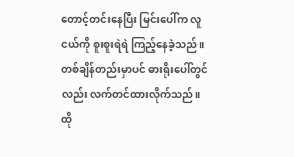တောင့်တင်းနေပြီး မြင်းပေါ်က လူငယ်ကို စူးစူးရဲရဲ ကြည့်နေခဲ့သည်။ တစ်ချိန်တည်းမှာပင် ဓားရိုးပေါ်တွင်လည်း လက်တင်ထားလိုက်သည်။ ထို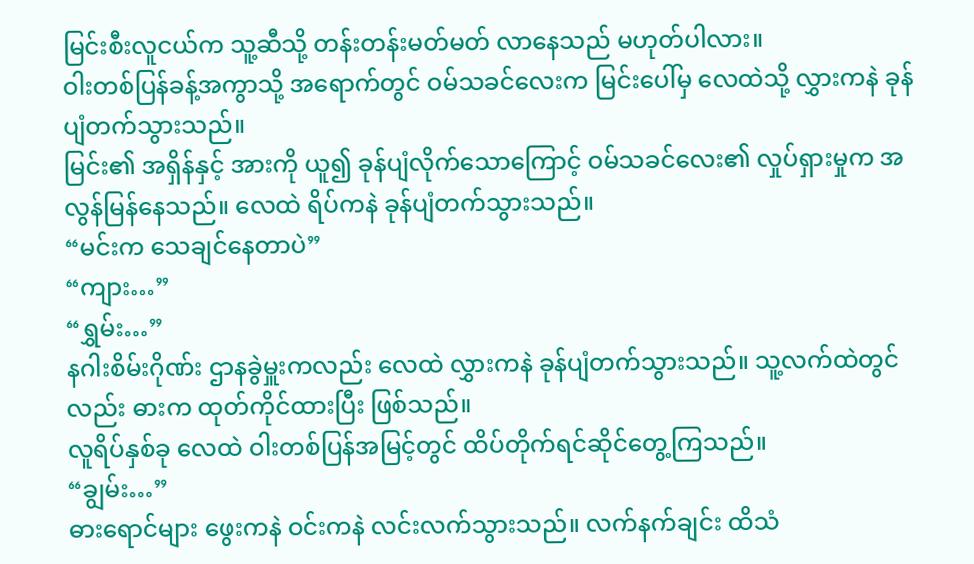မြင်းစီးလူငယ်က သူ့ဆီသို့ တန်းတန်းမတ်မတ် လာနေသည် မဟုတ်ပါလား။
ဝါးတစ်ပြန်ခန့်အကွာသို့ အရောက်တွင် ဝမ်သခင်လေးက မြင်းပေါ်မှ လေထဲသို့ လွှားကနဲ ခုန်ပျံတက်သွားသည်။
မြင်း၏ အရှိန်နှင့် အားကို ယူ၍ ခုန်ပျံလိုက်သောကြောင့် ဝမ်သခင်လေး၏ လှုပ်ရှားမှုက အလွန်မြန်နေသည်။ လေထဲ ရိပ်ကနဲ ခုန်ပျံတက်သွားသည်။
“မင်းက သေချင်နေတာပဲ”
“ကျား…”
“ရွှမ်း…”
နဂါးစိမ်းဂိုဏ်း ဌာနခွဲမှူးကလည်း လေထဲ လွှားကနဲ ခုန်ပျံတက်သွားသည်။ သူ့လက်ထဲတွင်လည်း ဓားက ထုတ်ကိုင်ထားပြီး ဖြစ်သည်။
လူရိပ်နှစ်ခု လေထဲ ဝါးတစ်ပြန်အမြင့်တွင် ထိပ်တိုက်ရင်ဆိုင်တွေ့ကြသည်။
“ချွမ်း…”
ဓားရောင်များ ဖွေးကနဲ ဝင်းကနဲ လင်းလက်သွားသည်။ လက်နက်ချင်း ထိသံ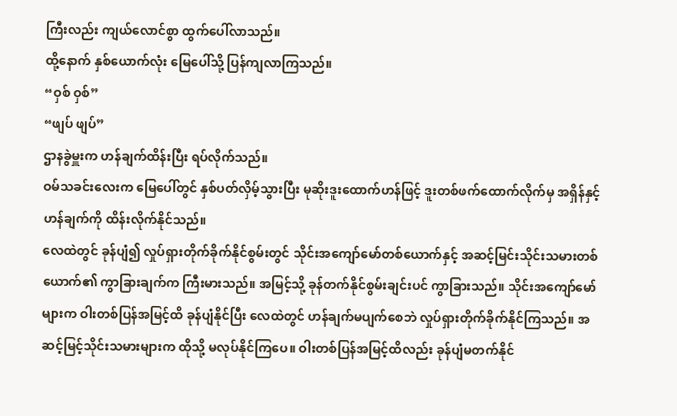ကြီးလည်း ကျယ်လောင်စွာ ထွက်ပေါ်လာသည်။
ထို့နောက် နှစ်ယောက်လုံး မြေပေါ်သို့ ပြန်ကျလာကြသည်။
“ဝှစ် ဝှစ်”
“ဖျပ် ဖျပ်”
ဌာနခွဲမှူးက ဟန်ချက်ထိန်းပြီး ရပ်လိုက်သည်။
ဝမ်သခင်းလေးက မြေပေါ်တွင် နှစ်ပတ်လှိမ့်သွားပြီး မုဆိုးဒူးထောက်ဟန်ဖြင့် ဒူးတစ်ဖက်ထောက်လိုက်မှ အရှိန်နှင့် ဟန်ချက်ကို ထိန်းလိုက်နိုင်သည်။
လေထဲတွင် ခုန်ပျံ၍ လှုပ်ရှားတိုက်ခိုက်နိုင်စွမ်းတွင် သိုင်းအကျော်မော်တစ်ယောက်နှင့် အဆင့်မြင်းသိုင်းသမားတစ်ယောက်၏ ကွာခြားချက်က ကြီးမားသည်။ အမြင့်သို့ ခုန်တက်နိုင်စွမ်းချင်းပင် ကွာခြားသည်။ သိုင်းအကျော်မော်များက ဝါးတစ်ပြန်အမြင့်ထိ ခုန်ပျံနိုင်ပြီး လေထဲတွင် ဟန်ချက်မပျက်စေဘဲ လှုပ်ရှားတိုက်ခိုက်နိုင်ကြသည်။ အဆင့်မြင့်သိုင်းသမားများက ထိုသို့ မလုပ်နိုင်ကြပေ။ ဝါးတစ်ပြန်အမြင့်ထိလည်း ခုန်ပျံမတက်နိုင်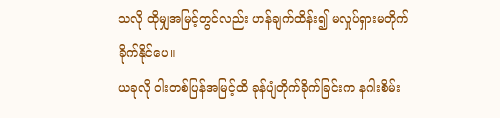သလို ထိုမျှအမြင့်တွင်လည်း ဟန်ချက်ထိန်း၍ မလှုပ်ရှားမတိုက်ခိုက်နိုင်ပေ။
ယခုလို ဝါးတစ်ပြန်အမြင့်ထိ ခုန်ပျံတိုက်ခိုက်ခြင်းက နဂါးစိမ်း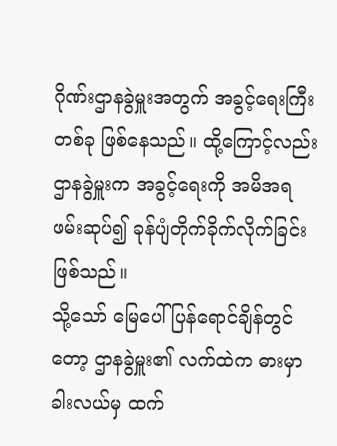ဂိုဏ်းဌာနခွဲမှူးအတွက် အခွင့်ရေးကြီးတစ်ခု ဖြစ်နေသည်။ ထို့ကြောင့်လည်း ဌာနခွဲမှူးက အခွင့်ရေးကို အမိအရ ဖမ်းဆုပ်၍ ခုန်ပျံတိုက်ခိုက်လိုက်ခြင်း ဖြစ်သည်။
သို့သော် မြေပေါ် ပြန်ရောင်ချိန်တွင်တော့ ဌာနခွဲမှူး၏ လက်ထဲက ဓားမှာ ခါးလယ်မှ ထက်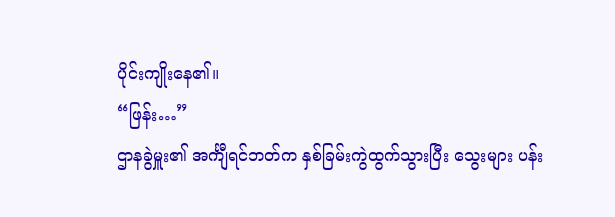ပိုင်းကျိုးနေ၏။
“ဖြန်း…”
ဌာနခွဲမှူး၏ အင်္ကျီရင်ဘတ်က နှစ်ခြမ်းကွဲထွက်သွားပြီး သွေးများ ပန်း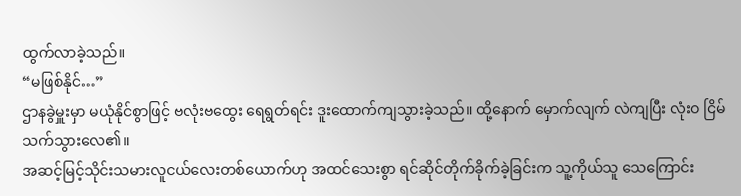ထွက်လာခဲ့သည်။
“မဖြစ်နိုင်…”
ဌာနခွဲမှူးမှာ မယုံနိုင်စွာဖြင့် ဗလုံးဗထွေး ရေရွတ်ရင်း ဒူးထောက်ကျသွားခဲ့သည်။ ထို့နောက် မှောက်လျက် လဲကျပြီး လုံးဝ ငြိမ်သက်သွားလေ၏။
အဆင့်မြင့်သိုင်းသမားလူငယ်လေးတစ်ယောက်ဟု အထင်သေးစွာ ရင်ဆိုင်တိုက်ခိုက်ခဲ့ခြင်းက သူ့ကိုယ်သူ သေကြောင်း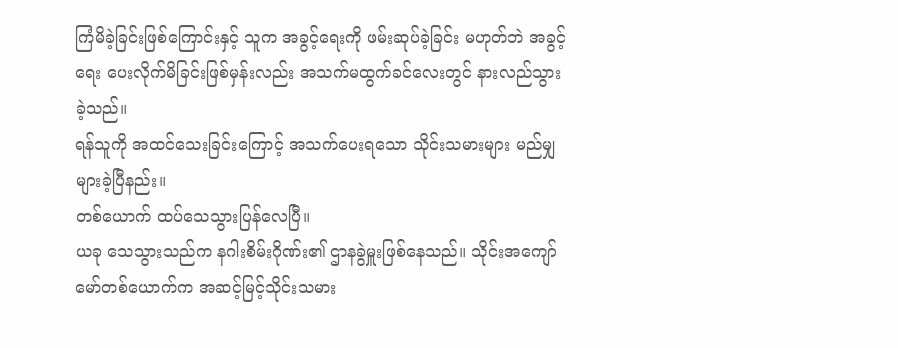ကြံမိခဲ့ခြင်းဖြစ်ကြောင်းနှင့် သူက အခွင့်ရေးကို ဖမ်းဆုပ်ခဲ့ခြင်း မဟုတ်ဘဲ အခွင့်ရေး ပေးလိုက်မိခြင်းဖြစ်မှန်းလည်း အသက်မထွက်ခင်လေးတွင် နားလည်သွားခဲ့သည်။
ရန်သူကို အထင်သေးခြင်းကြောင့် အသက်ပေးရသော သိုင်းသမားများ မည်မျှ များခဲ့ပြီနည်း။
တစ်ယောက် ထပ်သေသွားပြန်လေပြီ။
ယခု သေသွားသည်က နဂါးစိမ်းဂိုဏ်း၏ ဌာနခွဲမှူးဖြစ်နေသည်။ သိုင်းအကျော်မော်တစ်ယောက်က အဆင့်မြင့်သိုင်းသမား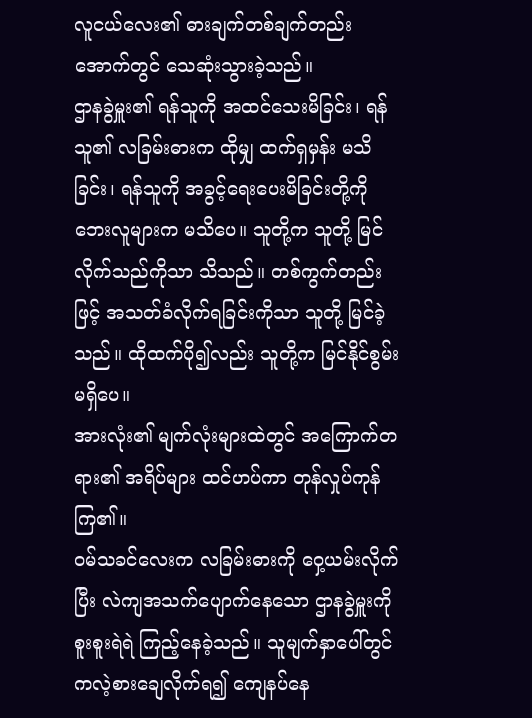လူငယ်လေး၏ ဓားချက်တစ်ချက်တည်းအောက်တွင် သေဆုံးသွားခဲ့သည်။
ဌာနခွဲမှူး၏ ရန်သူကို အထင်သေးမိခြင်း၊ ရန်သူ၏ လခြမ်းဓားက ထိုမျှ ထက်ရှမှန်း မသိခြင်း၊ ရန်သူကို အခွင့်ရေးပေးမိခြင်းတို့ကို ဘေးလူများက မသိပေ။ သူတို့က သူတို့ မြင်လိုက်သည်ကိုသာ သိသည်။ တစ်ကွက်တည်းဖြင့် အသတ်ခံလိုက်ရခြင်းကိုသာ သူတို့ မြင်ခဲ့သည်။ ထိုထက်ပို၍လည်း သူတို့က မြင်နိုင်စွမ်း မရှိပေ။
အားလုံး၏ မျက်လုံးများထဲတွင် အကြောက်တရား၏ အရိပ်များ ထင်ဟပ်ကာ တုန်လှုပ်ကုန်ကြ၏။
ဝမ်သခင်လေးက လခြမ်းဓားကို ဝှေ့ယမ်းလိုက်ပြီး လဲကျအသက်ပျောက်နေသော ဌာနခွဲမှူးကို စူးစူးရဲရဲ ကြည့်နေခဲ့သည်။ သူမျက်နှာပေါ်တွင် ကလဲ့စားချေလိုက်ရ၍ ကျေနပ်နေ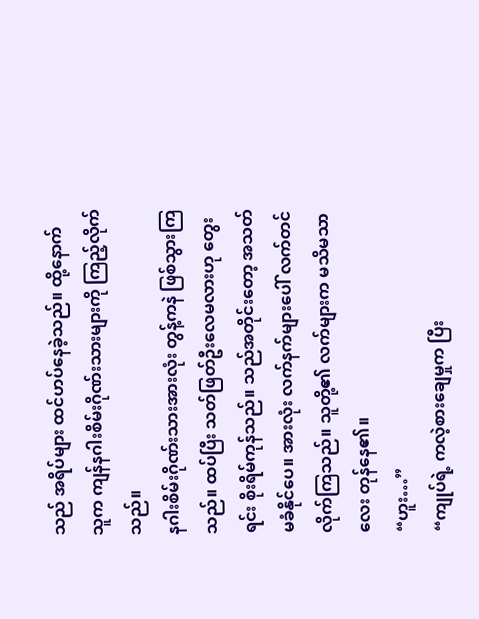သည် အရိပ်များ ထင်ဟပ်နေခဲ့သည်။ ထို့နောက် သူက ကျန်နဂါးစိမ်းဂိုဏ်းသားများကို ကြည့်လိုက်သည်။
နဂါးစိမ်းဂိုဏ်းသားအားလုံး တွန့်ကနဲ ဖြစ်သွားကြသည်။ ထပ်ပြီး သတ်ဖြတ်ဦးလေမလားဟု တွေးရင်း စိုးရိမ်ကုန်သည်။ သည်အတိုင်းတော့ အသတ်မခံနိုင်ပေ။ အားလုံး လက်နက်များပေါ် လက်တင်လိုက်ကြသည်။ သူတို့၏ လက်များက မသိမသာလေး တုန်နေ၏။
“ဟူး…”
“ကျုပ်ရဲ့ ကလဲ့စားချေမှုက ပြီး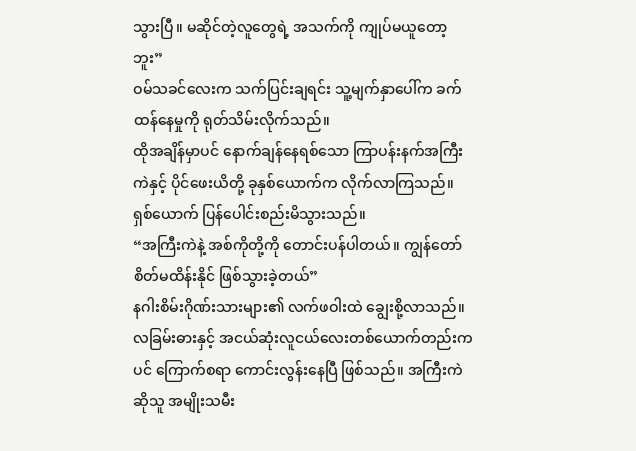သွားပြီ။ မဆိုင်တဲ့လူတွေရဲ့ အသက်ကို ကျုပ်မယူတော့ဘူး”
ဝမ်သခင်လေးက သက်ပြင်းချရင်း သူ့မျက်နှာပေါ်က ခက်ထန်နေမှုကို ရုတ်သိမ်းလိုက်သည်။
ထိုအချိန်မှာပင် နောက်ချန်နေရစ်သော ကြာပန်းနက်အကြီးကဲနှင့် ပိုင်ဖေးယိတို့ ခုနှစ်ယောက်က လိုက်လာကြသည်။
ရှစ်ယောက် ပြန်ပေါင်းစည်းမိသွားသည်။
“အကြီးကဲနဲ့ အစ်ကိုတို့ကို တောင်းပန်ပါတယ်။ ကျွန်တော် စိတ်မထိန်းနိုင် ဖြစ်သွားခဲ့တယ်”
နဂါးစိမ်းဂိုဏ်းသားများ၏ လက်ဖဝါးထဲ ချွေးစို့လာသည်။ လခြမ်းဓားနှင့် အငယ်ဆုံးလူငယ်လေးတစ်ယောက်တည်းကပင် ကြောက်စရာ ကောင်းလွန်းနေပြီ ဖြစ်သည်။ အကြီးကဲဆိုသူ အမျိုးသမီး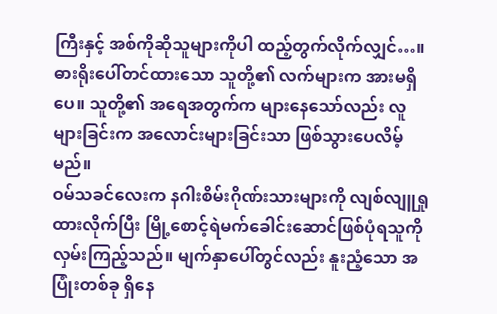ကြီးနှင့် အစ်ကိုဆိုသူများကိုပါ ထည့်တွက်လိုက်လျှင်…။ ဓားရိုးပေါ်တင်ထားသော သူတို့၏ လက်များက အားမရှိပေ။ သူတို့၏ အရေအတွက်က များနေသော်လည်း လူများခြင်းက အလောင်းများခြင်းသာ ဖြစ်သွားပေလိမ့်မည်။
ဝမ်သခင်လေးက နဂါးစိမ်းဂိုဏ်းသားများကို လျစ်လျူရှုထားလိုက်ပြီး မြို့စောင့်ရဲမက်ခေါင်းဆောင်ဖြစ်ပုံရသူကို လှမ်းကြည့်သည်။ မျက်နှာပေါ်တွင်လည်း နူးညံ့သော အပြုံးတစ်ခု ရှိနေ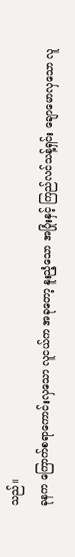သည်။
ခုနက ကြောက်စရာကောင်းလှသော လူငယ်က အခုတော့ နူးညံ့သော အပြုံးနှင့် ကြည်လင်သန့်ရှင်း ချောမောလှသော လူ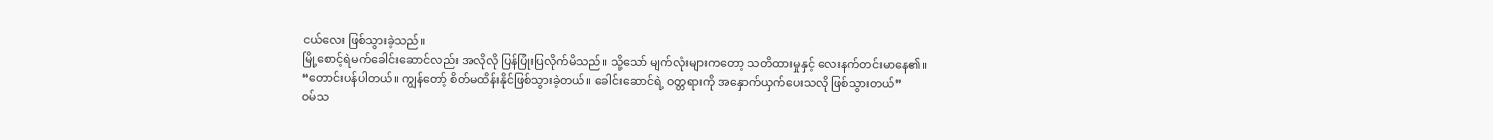ငယ်လေး ဖြစ်သွားခဲ့သည်။
မြို့စောင့်ရဲမက်ခေါင်းဆောင်လည်း အလိုလို ပြန်ပြုံးပြလိုက်မိသည်။ သို့သော် မျက်လုံးများကတော့ သတိထားမှုနှင့် လေးနက်တင်းမာနေ၏။
“တောင်းပန်ပါတယ်။ ကျွန်တော့် စိတ်မထိန်းနိုင်ဖြစ်သွားခဲ့တယ်။ ခေါင်းဆောင်ရဲ့ ဝတ္တရားကို အနှောက်ယှက်ပေးသလို ဖြစ်သွားတယ်”
ဝမ်သ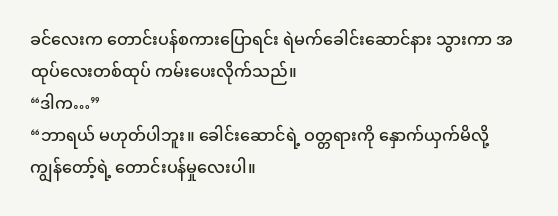ခင်လေးက တောင်းပန်စကားပြောရင်း ရဲမက်ခေါင်းဆောင်နား သွားကာ အထုပ်လေးတစ်ထုပ် ကမ်းပေးလိုက်သည်။
“ဒါက…”
“ဘာရယ် မဟုတ်ပါဘူး။ ခေါင်းဆောင်ရဲ့ ဝတ္တရားကို နှောက်ယှက်မိလို့ ကျွန်တော့်ရဲ့ တောင်းပန်မှုလေးပါ။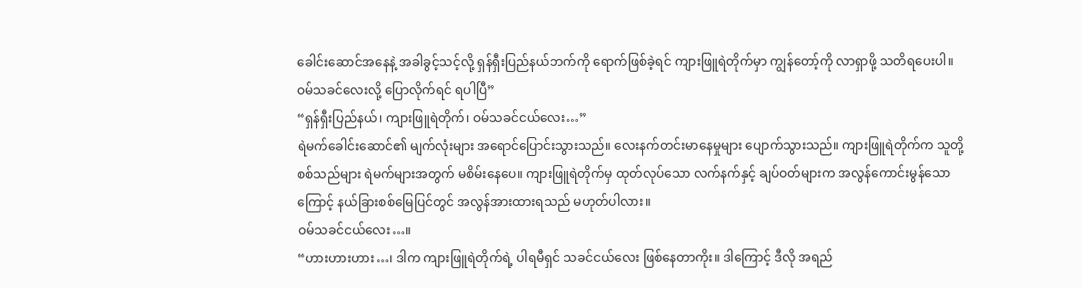ခေါင်းဆောင်အနေနဲ့ အခါခွင့်သင့်လို့ ရှန်ရှီးပြည်နယ်ဘက်ကို ရောက်ဖြစ်ခဲ့ရင် ကျားဖြူရဲတိုက်မှာ ကျွန်တော့်ကို လာရှာဖို့ သတိရပေးပါ။ ဝမ်သခင်လေးလို့ ပြောလိုက်ရင် ရပါပြီ”
“ရှန်ရှီးပြည်နယ်၊ ကျားဖြူရဲတိုက်၊ ဝမ်သခင်ငယ်လေး…”
ရဲမက်ခေါင်းဆောင်၏ မျက်လုံးများ အရောင်ပြောင်းသွားသည်။ လေးနက်တင်းမာနေမှုများ ပျောက်သွားသည်။ ကျားဖြူရဲတိုက်က သူတို့ စစ်သည်များ ရဲမက်များအတွက် မစိမ်းနေပေ။ ကျားဖြူရဲတိုက်မှ ထုတ်လုပ်သော လက်နက်နှင့် ချပ်ဝတ်များက အလွန်ကောင်းမွန်သောကြောင့် နယ်ခြားစစ်မြေပြင်တွင် အလွန်အားထားရသည် မဟုတ်ပါလား။
ဝမ်သခင်ငယ်လေး…။
“ဟားဟားဟား…၊ ဒါက ကျားဖြူရဲတိုက်ရဲ့ ပါရမီရှင် သခင်ငယ်လေး ဖြစ်နေတာကိုး။ ဒါကြောင့် ဒီလို အရည်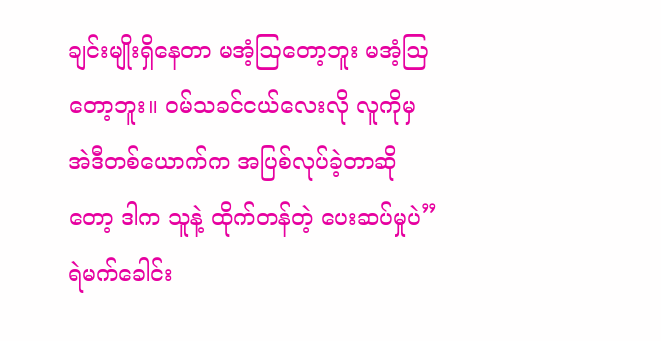ချင်းမျိုးရှိနေတာ မအံ့ဩတော့ဘူး မအံ့ဩတော့ဘူး။ ဝမ်သခင်ငယ်လေးလို လူကိုမှ အဲဒီတစ်ယောက်က အပြစ်လုပ်ခဲ့တာဆိုတော့ ဒါက သူနဲ့ ထိုက်တန်တဲ့ ပေးဆပ်မှုပဲ”
ရဲမက်ခေါင်း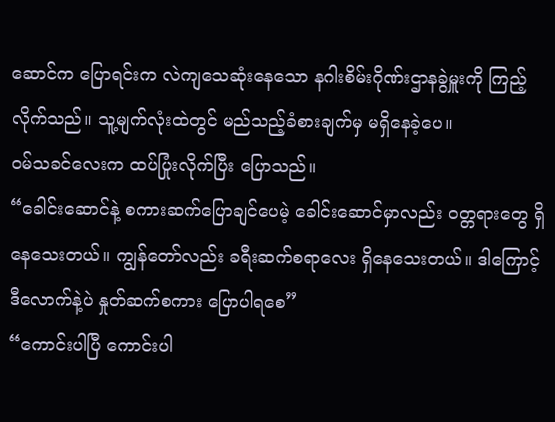ဆောင်က ပြောရင်းက လဲကျသေဆုံးနေသော နဂါးစိမ်းဂိုဏ်းဌာနခွဲမှူးကို ကြည့်လိုက်သည်။ သူ့မျက်လုံးထဲတွင် မည်သည့်ခံစားချက်မှ မရှိနေခဲ့ပေ။
ဝမ်သခင်လေးက ထပ်ပြုံးလိုက်ပြီး ပြောသည်။
“ခေါင်းဆောင်နဲ့ စကားဆက်ပြောချင်ပေမဲ့ ခေါင်းဆောင်မှာလည်း ဝတ္တရားတွေ ရှိနေသေးတယ်။ ကျွန်တော်လည်း ခရီးဆက်စရာလေး ရှိနေသေးတယ်။ ဒါကြောင့် ဒီလောက်နဲ့ပဲ နှုတ်ဆက်စကား ပြောပါရစေ”
“ကောင်းပါပြီ ကောင်းပါ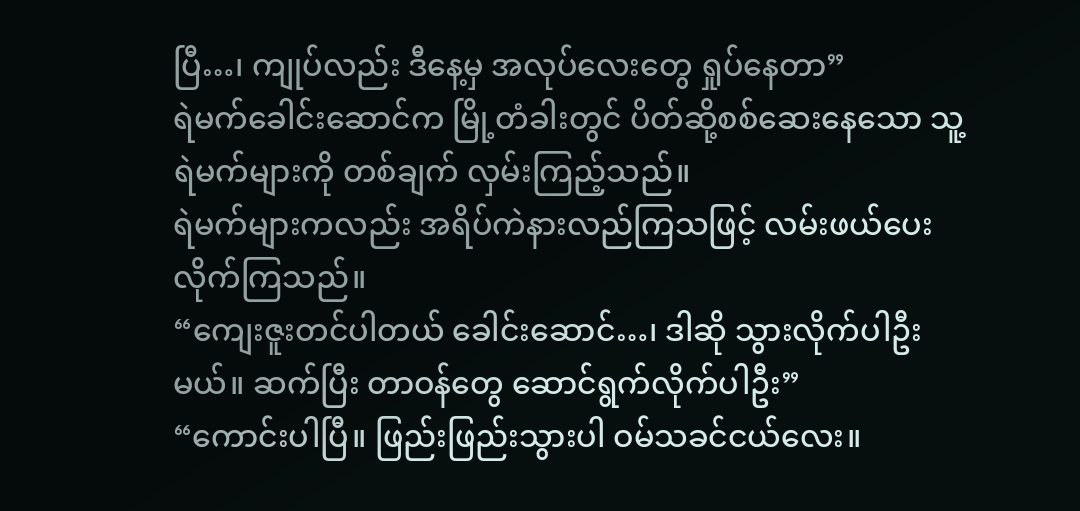ပြီ…၊ ကျုပ်လည်း ဒီနေ့မှ အလုပ်လေးတွေ ရှုပ်နေတာ”
ရဲမက်ခေါင်းဆောင်က မြို့တံခါးတွင် ပိတ်ဆို့စစ်ဆေးနေသော သူ့ရဲမက်များကို တစ်ချက် လှမ်းကြည့်သည်။
ရဲမက်များကလည်း အရိပ်ကဲနားလည်ကြသဖြင့် လမ်းဖယ်ပေးလိုက်ကြသည်။
“ကျေးဇူးတင်ပါတယ် ခေါင်းဆောင်…၊ ဒါဆို သွားလိုက်ပါဦးမယ်။ ဆက်ပြီး တာဝန်တွေ ဆောင်ရွက်လိုက်ပါဦး”
“ကောင်းပါပြီ။ ဖြည်းဖြည်းသွားပါ ဝမ်သခင်ငယ်လေး။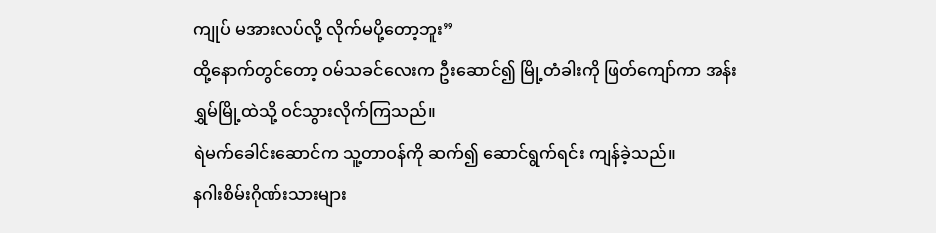ကျုပ် မအားလပ်လို့ လိုက်မပို့တော့ဘူး”
ထို့နောက်တွင်တော့ ဝမ်သခင်လေးက ဦးဆောင်၍ မြို့တံခါးကို ဖြတ်ကျော်ကာ အန်းရွှမ်မြို့ထဲသို့ ဝင်သွားလိုက်ကြသည်။
ရဲမက်ခေါင်းဆောင်က သူ့တာဝန်ကို ဆက်၍ ဆောင်ရွက်ရင်း ကျန်ခဲ့သည်။
နဂါးစိမ်းဂိုဏ်းသားများ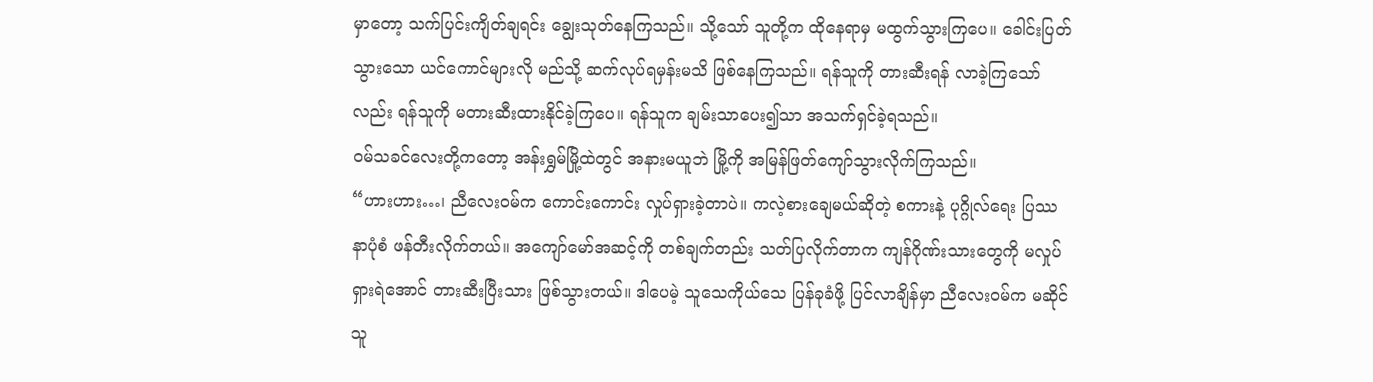မှာတော့ သက်ပြင်းကျိတ်ချရင်း ချွေးသုတ်နေကြသည်။ သို့သော် သူတို့က ထိုနေရာမှ မထွက်သွားကြပေ။ ခေါင်းပြတ်သွားသော ယင်ကောင်များလို မည်သို့ ဆက်လုပ်ရမှန်းမသိ ဖြစ်နေကြသည်။ ရန်သူကို တားဆီးရန် လာခဲ့ကြသော်လည်း ရန်သူကို မတားဆီးထားနိုင်ခဲ့ကြပေ။ ရန်သူက ချမ်းသာပေး၍သာ အသက်ရှင်ခဲ့ရသည်။
ဝမ်သခင်လေးတို့ကတော့ အန်းရွှမ်မြို့ထဲတွင် အနားမယူဘဲ မြို့ကို အမြန်ဖြတ်ကျော်သွားလိုက်ကြသည်။
“ဟားဟား…၊ ညီလေးဝမ်က ကောင်းကောင်း လှုပ်ရှားခဲ့တာပဲ။ ကလဲ့စားချေမယ်ဆိုတဲ့ စကားနဲ့ ပုဂ္ဂိုလ်ရေး ပြဿနာပုံစံ ဖန်တီးလိုက်တယ်။ အကျော်မော်အဆင့်ကို တစ်ချက်တည်း သတ်ပြလိုက်တာက ကျန်ဂိုဏ်းသားတွေကို မလှုပ်ရှားရဲအောင် တားဆီးပြီးသား ဖြစ်သွားတယ်။ ဒါပေမဲ့ သူသေကိုယ်သေ ပြန်ခုခံဖို့ ပြင်လာချိန်မှာ ညီလေးဝမ်က မဆိုင်သူ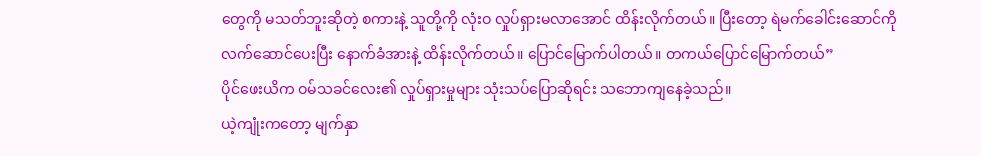တွေကို မသတ်ဘူးဆိုတဲ့ စကားနဲ့ သူတို့ကို လုံးဝ လှုပ်ရှားမလာအောင် ထိန်းလိုက်တယ်။ ပြီးတော့ ရဲမက်ခေါင်းဆောင်ကို လက်ဆောင်ပေးပြီး နောက်ခံအားနဲ့ ထိန်းလိုက်တယ်။ ပြောင်မြောက်ပါတယ်။ တကယ်ပြောင်မြောက်တယ်”
ပိုင်ဖေးယိက ဝမ်သခင်လေး၏ လှုပ်ရှားမှုများ သုံးသပ်ပြောဆိုရင်း သဘောကျနေခဲ့သည်။
ယဲ့ကျုံးကတော့ မျက်နှာ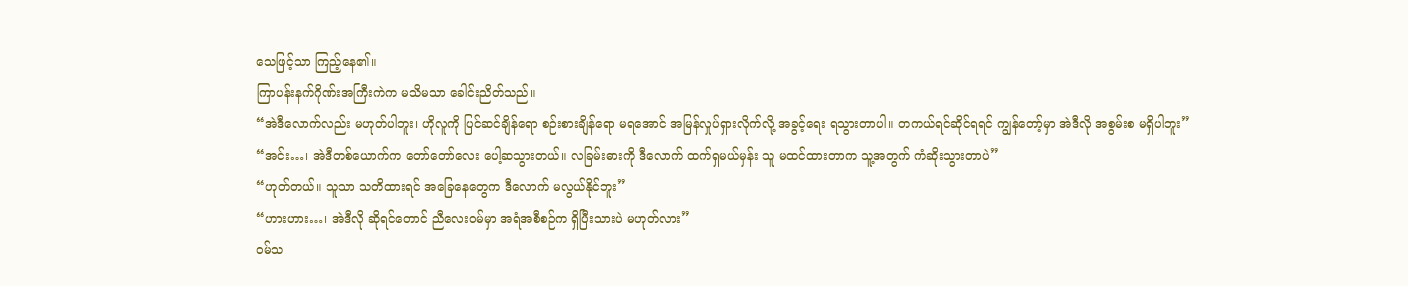သေဖြင့်သာ ကြည့်နေ၏။
ကြာပန်းနက်ဂိုဏ်းအကြီးကဲက မသိမသာ ခေါင်းညိတ်သည်။
“အဲဒီလောက်လည်း မဟုတ်ပါဘူး၊ ဟိုလူကို ပြင်ဆင်ချိန်ရော စဉ်းစားချိန်ရော မရအောင် အမြန်လှုပ်ရှားလိုက်လို့ အခွင့်ရေး ရသွားတာပါ။ တကယ်ရင်ဆိုင်ရရင် ကျွန်တော့်မှာ အဲဒီလို အစွမ်းစ မရှိပါဘူး”
“အင်း…၊ အဲဒီတစ်ယောက်က တော်တော်လေး ပေါ့ဆသွားတယ်။ လခြမ်းဓားကို ဒီလောက် ထက်ရှမယ်မှန်း သူ မထင်ထားတာက သူ့အတွက် ကံဆိုးသွားတာပဲ”
“ဟုတ်တယ်။ သူသာ သတိထားရင် အခြေနေတွေက ဒီလောက် မလွယ်နိုင်ဘူး”
“ဟားဟား…၊ အဲဒီလို ဆိုရင်တောင် ညီလေးဝမ်မှာ အရံအစီစဉ်က ရှိပြီးသားပဲ မဟုတ်လား”
ဝမ်သ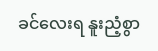ခင်လေးရ နူးညံ့စွာ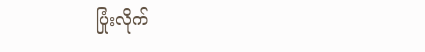ပြုံးလိုက်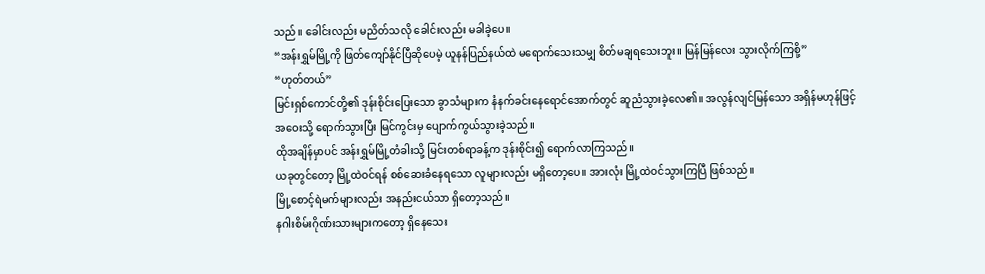သည်။ ခေါင်းလည်း မညိတ်သလို ခေါင်းလည်း မခါခဲ့ပေ။
“အန်းရွှမ်မြို့ကို ဖြတ်ကျော်နိုင်ပြီဆိုပေမဲ့ ယူနန်ပြည်နယ်ထဲ မရောက်သေးသမျှ စိတ်မချရသေးဘူး။ မြန်မြန်လေး သွားလိုက်ကြစို့”
“ဟုတ်တယ်”
မြင်းရှစ်ကောင်တို့၏ ဒုန်းစိုင်းပြေးသော ခွာသံများက နံနက်ခင်းနေရောင်အောက်တွင် ဆူညံသွားခဲ့လေ၏။ အလွန်လျင်မြန်သော အရှိန်မဟုန်ဖြင့် အဝေးသို့ ရောက်သွားပြီး မြင်ကွင်းမှ ပျောက်ကွယ်သွားခဲ့သည်။
ထိုအချိန်မှာပင် အန်းရွှမ်မြို့တံခါးသို့ မြင်းတစ်ရာခန့်က ဒုန်းစိုင်း၍ ရောက်လာကြသည်။
ယခုတွင်တော့ မြို့ထဲဝင်ရန် စစ်ဆေးခံနေရသော လူများလည်း မရှိတော့ပေ။ အားလုံး မြို့ထဲဝင်သွားကြပြီ ဖြစ်သည်။
မြို့စောင့်ရဲမက်များလည်း အနည်းငယ်သာ ရှိတော့သည်။
နဂါးစိမ်းဂိုဏ်းသားများကတော့ ရှိနေသေး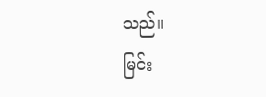သည်။
မြင်း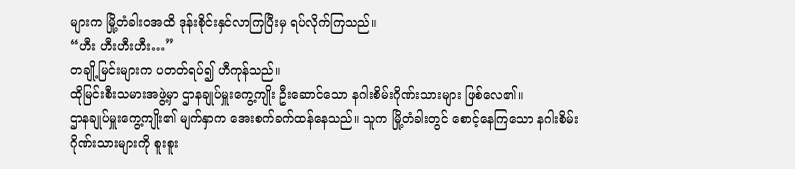များက မြို့တံခါးဝအထိ ဒုန်းစိုင်းနှင်လာကြပြီးမှ ရပ်လိုက်ကြသည်။
“ဟီး ဟီးဟီးဟီး…”
တချို့မြင်းများက ပတတ်ရပ်၍ ဟီကုန်သည်။
ထိုမြင်းစီးသမားအဖွဲ့မှာ ဌာနချုပ်မှူးကွေ့ကျိုး ဦးဆောင်သော နဂါးစိမ်းဂိုဏ်းသားများ ဖြစ်လေ၏။
ဌာနချုပ်မှူးကွေ့ကျိုး၏ မျက်နှာက အေးစက်ခက်ထန်နေသည်။ သူက မြို့တံခါးတွင် စောင့်နေကြသော နဂါးစိမ်းဂိုဏ်းသားများကို စူးစူး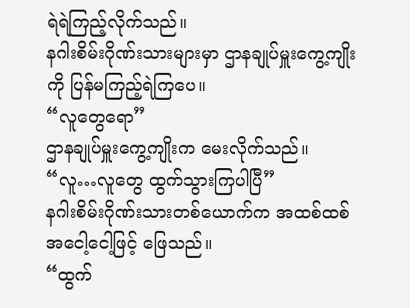ရဲရဲကြည့်လိုက်သည်။
နဂါးစိမ်းဂိုဏ်းသားများမှာ ဌာနချုပ်မှူးကွေ့ကျိုးကို ပြန်မကြည့်ရဲကြပေ။
“လူတွေရော”
ဌာနချုပ်မှူးကွေ့ကျိုးက မေးလိုက်သည်။
“လူ…လူတွေ ထွက်သွားကြပါပြီ”
နဂါးစိမ်းဂိုဏ်းသားတစ်ယောက်က အထစ်ထစ်အငေါ့ငေါ့ဖြင့် ဖြေသည်။
“ထွက်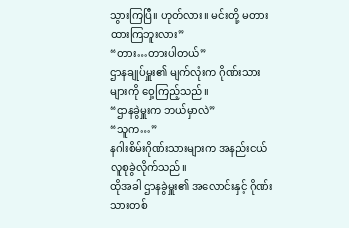သွားကြပြီ။ ဟုတ်လား။ မင်းတို့ မတားထားကြဘူးလား”
“တား…တားပါတယ်”
ဌာနချုပ်မှူး၏ မျက်လုံးက ဂိုဏ်းသားများကို ဝှေ့ကြည့်သည်။
“ဌာနခွဲမှူးက ဘယ်မှာလဲ”
“သူက…”
နဂါးစိမ်းဂိုဏ်းသားများက အနည်းငယ် လူစုခွဲလိုက်သည်။
ထိုအခါ ဌာနခွဲမှူး၏ အလောင်းနှင့် ဂိုဏ်းသားတစ်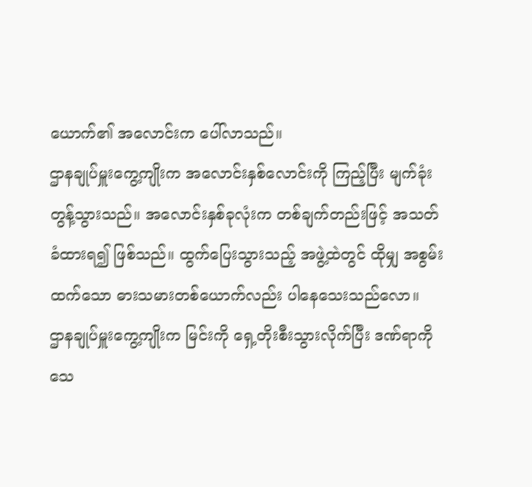ယောက်၏ အလောင်းက ပေါ်လာသည်။
ဌာနချုပ်မှူးကွေ့ကျိုးက အလောင်းနှစ်လောင်းကို ကြည့်ပြီး မျက်ခုံးတွန့်သွားသည်။ အလောင်းနှစ်ခုလုံးက တစ်ချက်တည်းဖြင့် အသတ်ခံထားရ၍ ဖြစ်သည်။ ထွက်ပြေးသွားသည့် အဖွဲ့ထဲတွင် ထိုမျှ အစွမ်းထက်သော ဓားသမားတစ်ယောက်လည်း ပါနေသေးသည်လော။
ဌာနချုပ်မှူးကွေ့ကျိုးက မြင်းကို ရှေ့တိုးစီးသွားလိုက်ပြီး ဒဏ်ရာကို သေ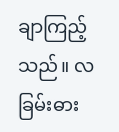ချာကြည့်သည်။ လခြမ်းဓား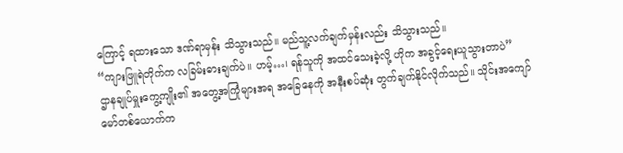ကြောင့် ရထားသော ဒဏ်ရာမှန်း သိသွားသည်။ မည်သူ့လက်ချက်မှန်းလည်း သိသွားသည်။
“ကျားဖြူရဲတိုက်က လခြမ်းဓားချက်ပဲ။ ဟမ့်…၊ ရန်သူကို အထင်သေးခဲ့လို့ ဟိုက အခွင့်ရေးယူသွားတာပဲ”
ဌာနချုပ်မှူးကွေ့ကျိုး၏ အတွေ့အကြုံများအရ အခြေနေကို အနီးစပ်ဆုံး တွက်ချက်နိုင်လိုက်သည်။ သိုင်းအကျော်မော်တစ်ယောက်က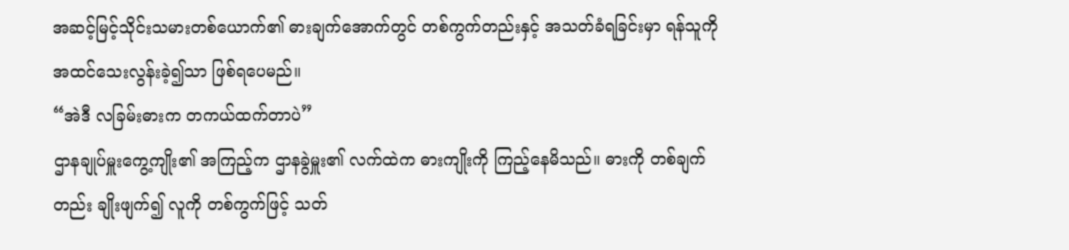အဆင့်မြင့်သိုင်းသမားတစ်ယောက်၏ ဓားချက်အောက်တွင် တစ်ကွက်တည်းနှင့် အသတ်ခံရခြင်းမှာ ရန်သူကို အထင်သေးလွန်းခဲ့၍သာ ဖြစ်ရပေမည်။
“အဲဒီ လခြမ်းဓားက တကယ်ထက်တာပဲ”
ဌာနချုပ်မှူးကွေ့ကျိုး၏ အကြည့်က ဌာနခွဲမှူး၏ လက်ထဲက ဓားကျိုးကို ကြည့်နေမိသည်။ ဓားကို တစ်ချက်တည်း ချိုးဖျက်၍ လူကို တစ်ကွက်ဖြင့် သတ်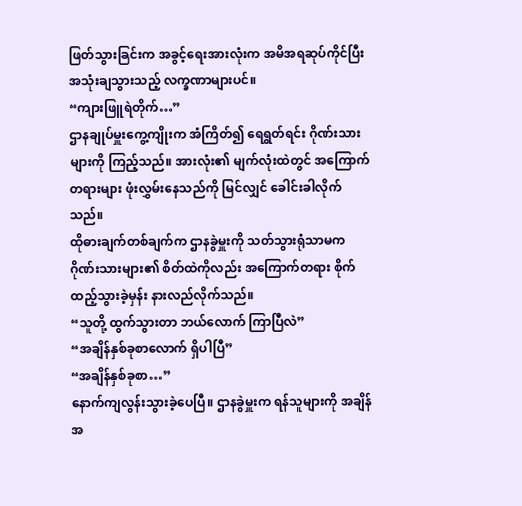ဖြတ်သွားခြင်းက အခွင့်ရေးအားလုံးက အမိအရဆုပ်ကိုင်ပြီး အသုံးချသွားသည့် လက္ခဏာများပင်။
“ကျားဖြူရဲတိုက်…”
ဌာနချုပ်မှူးကွေ့ကျိုးက အံကြိတ်၍ ရေရွတ်ရင်း ဂိုဏ်းသားများကို ကြည့်သည်။ အားလုံး၏ မျက်လုံးထဲတွင် အကြောက်တရားများ ဖုံးလွှမ်းနေသည်ကို မြင်လျှင် ခေါင်းခါလိုက်သည်။
ထိုဓားချက်တစ်ချက်က ဌာနခွဲမှူးကို သတ်သွားရုံသာမက ဂိုဏ်းသားများ၏ စိတ်ထဲကိုလည်း အကြောက်တရား စိုက်ထည့်သွားခဲ့မှန်း နားလည်လိုက်သည်။
“သူတို့ ထွက်သွားတာ ဘယ်လောက် ကြာပြီလဲ”
“အချိန်နှစ်ခုစာလောက် ရှိပါပြီ”
“အချိန်နှစ်ခုစာ…”
နောက်ကျလွန်းသွားခဲ့ပေပြီ။ ဌာနခွဲမှူးက ရန်သူများကို အချိန်အ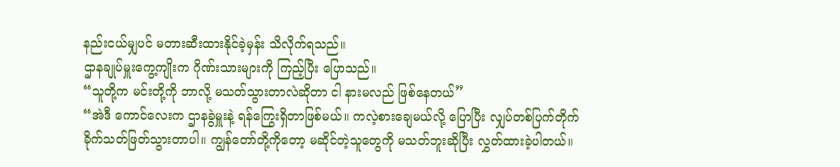နည်းငယ်မျှပင် မတားဆီးထားနိုင်ခဲ့မှန်း သိလိုက်ရသည်။
ဌာနချုပ်မှူးကွေ့ကျိုးက ဂိုဏ်းသားများကို ကြည့်ပြီး ပြောသည်။
“သူတို့က မင်းတို့ကို ဘာလို့ မသတ်သွားတာလဲဆိုတာ ငါ နားမလည် ဖြစ်နေတယ်”
“အဲဒီ ကောင်လေးက ဌာနခွဲမှူးနဲ့ ရန်ကြွေးရှိတာဖြစ်မယ်။ ကလဲ့စားချေမယ်လို့ ပြောပြီး လျှပ်တစ်ပြက်တိုက်ခိုက်သတ်ဖြတ်သွားတာပါ။ ကျွန်တော်တို့ကိုတော့ မဆိုင်တဲ့သူတွေကို မသတ်ဘူးဆိုပြီး လွှတ်ထားခဲ့ပါတယ်။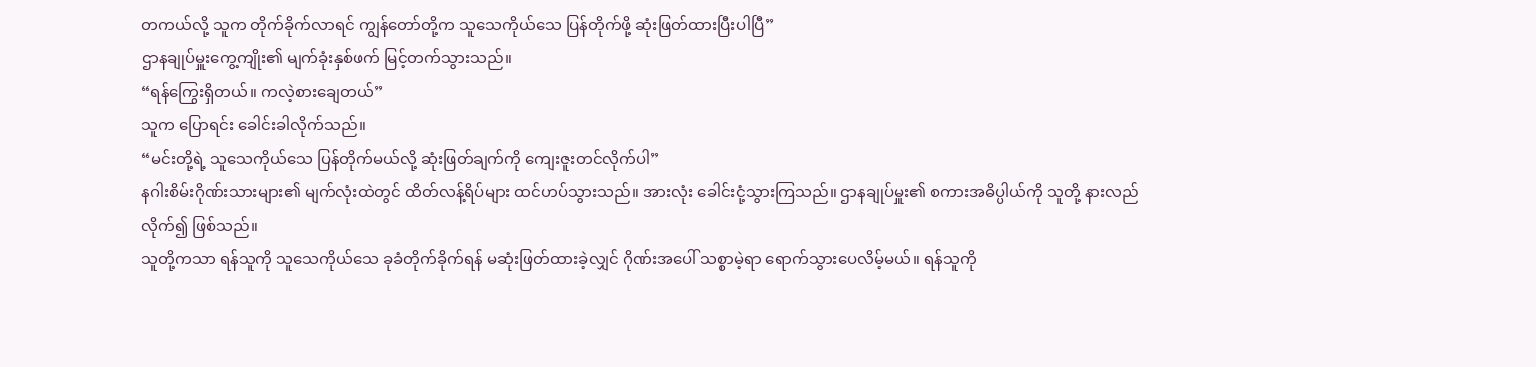တကယ်လို့ သူက တိုက်ခိုက်လာရင် ကျွန်တော်တို့က သူသေကိုယ်သေ ပြန်တိုက်ဖို့ ဆုံးဖြတ်ထားပြီးပါပြီ”
ဌာနချုပ်မှူးကွေ့ကျိုး၏ မျက်ခုံးနှစ်ဖက် မြင့်တက်သွားသည်။
“ရန်ကြွေးရှိတယ်။ ကလဲ့စားချေတယ်”
သူက ပြောရင်း ခေါင်းခါလိုက်သည်။
“မင်းတို့ရဲ့ သူသေကိုယ်သေ ပြန်တိုက်မယ်လို့ ဆုံးဖြတ်ချက်ကို ကျေးဇူးတင်လိုက်ပါ”
နဂါးစိမ်းဂိုဏ်းသားများ၏ မျက်လုံးထဲတွင် ထိတ်လန့်ရိပ်များ ထင်ဟပ်သွားသည်။ အားလုံး ခေါင်းငုံ့သွားကြသည်။ ဌာနချုပ်မှူး၏ စကားအဓိပ္ပါယ်ကို သူတို့ နားလည်လိုက်၍ ဖြစ်သည်။
သူတို့ကသာ ရန်သူကို သူသေကိုယ်သေ ခုခံတိုက်ခိုက်ရန် မဆုံးဖြတ်ထားခဲ့လျှင် ဂိုဏ်းအပေါ် သစ္စာမဲ့ရာ ရောက်သွားပေလိမ့်မယ်။ ရန်သူကို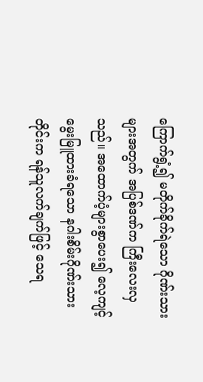ကြောက်ရွံ့၍ မတိုက်ခိုက်ရဲသော ဂိုဏ်းသားများအတွက် အပြစ်ဒဏ်က ကြီးလေးလှသည်။ အထောက်ပံ့များစွာပေး၍ လေ့ကျင့်မွေးမြူထားခံရသော နဂါးစိမ်းဂိုဏ်းသားတိုင်းက ရန်သူလက်ချက်ဖြင့် သေရ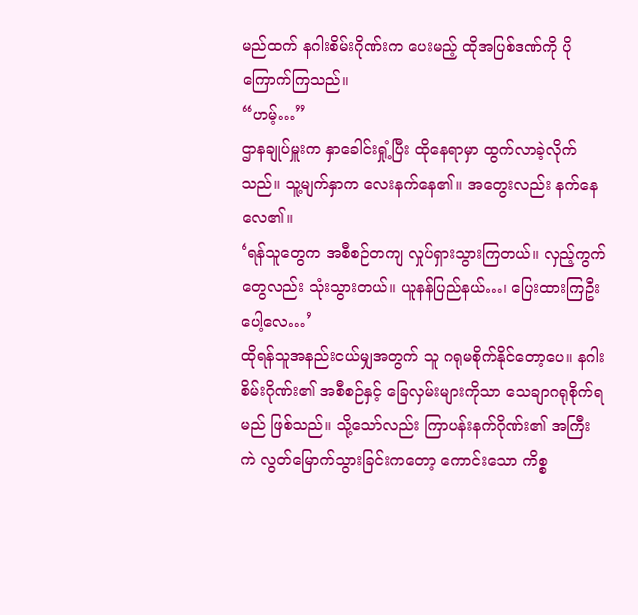မည်ထက် နဂါးစိမ်းဂိုဏ်းက ပေးမည့် ထိုအပြစ်ဒဏ်ကို ပိုကြောက်ကြသည်။
“ဟမ့်…”
ဌာနချုပ်မှူးက နှာခေါင်းရှုံ့ပြီး ထိုနေရာမှာ ထွက်လာခဲ့လိုက်သည်။ သူ့မျက်နှာက လေးနက်နေ၏။ အတွေးလည်း နက်နေလေ၏။
‘ရန်သူတွေက အစီစဉ်တကျ လှုပ်ရှားသွားကြတယ်။ လှည့်ကွက်တွေလည်း သုံးသွားတယ်။ ယူနန်ပြည်နယ်…၊ ပြေးထားကြဦးပေါ့လေ…’
ထိုရန်သူအနည်းငယ်မျှအတွက် သူ ဂရုမစိုက်နိုင်တော့ပေ။ နဂါးစိမ်းဂိုဏ်း၏ အစီစဉ်နှင့် ခြေလှမ်းများကိုသာ သေချာဂရုစိုက်ရမည် ဖြစ်သည်။ သို့သော်လည်း ကြာပန်းနက်ဂိုဏ်း၏ အကြီးကဲ လွတ်မြောက်သွားခြင်းကတော့ ကောင်းသော ကိစ္စ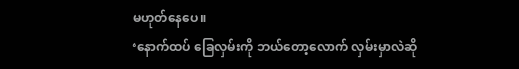မဟုတ်နေပေ။
‘နောက်ထပ် ခြေလှမ်းကို ဘယ်တော့လောက် လှမ်းမှာလဲဆို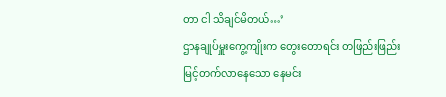တာ ငါ သိချင်မိတယ်…’
ဌာနချုပ်မှူးကွေ့ကျိုးက တွေးတောရင်း တဖြည်းဖြည်းမြင့်တက်လာနေသော နေမင်း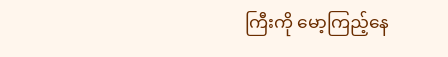ကြီးကို မော့ကြည့်နေ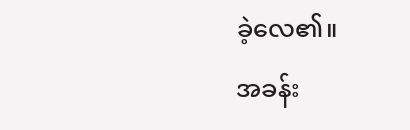ခဲ့လေ၏။
အခန်း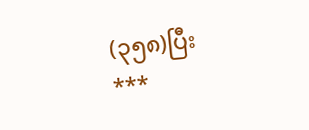(၃၅၈)ပြီး
***